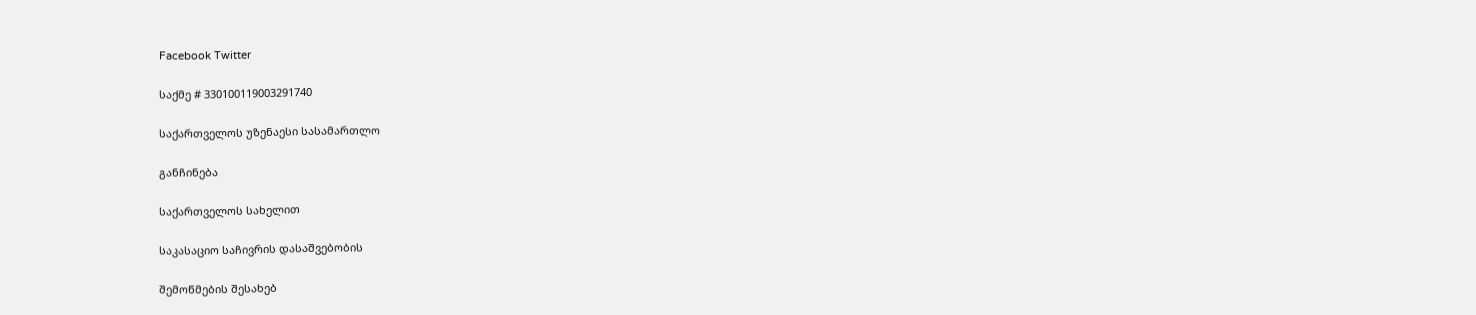Facebook Twitter

საქმე # 330100119003291740

საქართველოს უზენაესი სასამართლო

განჩინება

საქართველოს სახელით

საკასაციო საჩივრის დასაშვებობის

შემოწმების შესახებ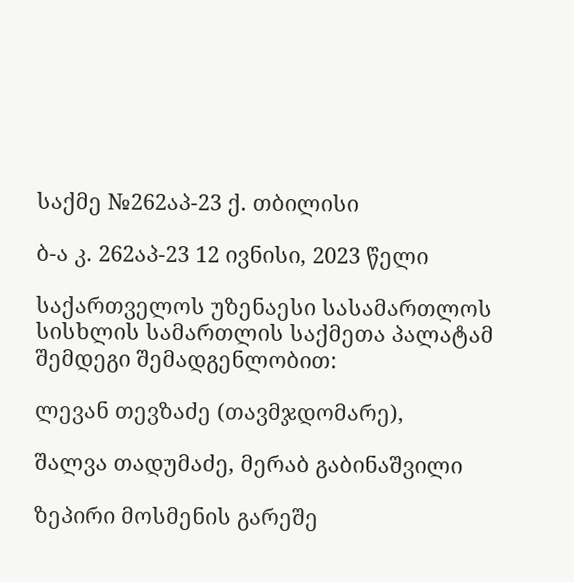საქმე №262აპ-23 ქ. თბილისი

ბ-ა კ. 262აპ-23 12 ივნისი, 2023 წელი

საქართველოს უზენაესი სასამართლოს სისხლის სამართლის საქმეთა პალატამ შემდეგი შემადგენლობით:

ლევან თევზაძე (თავმჯდომარე),

შალვა თადუმაძე, მერაბ გაბინაშვილი

ზეპირი მოსმენის გარეშე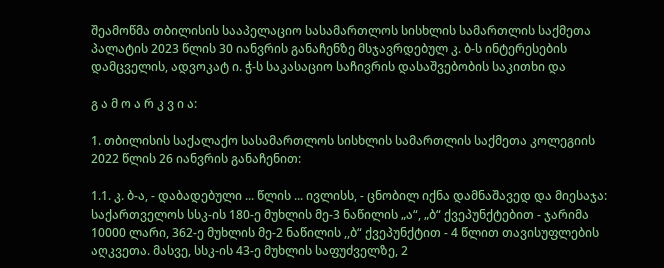შეამოწმა თბილისის სააპელაციო სასამართლოს სისხლის სამართლის საქმეთა პალატის 2023 წლის 30 იანვრის განაჩენზე მსჯავრდებულ კ. ბ-ს ინტერესების დამცველის, ადვოკატ ი. ჭ-ს საკასაციო საჩივრის დასაშვებობის საკითხი და

გ ა მ ო ა რ კ ვ ი ა:

1. თბილისის საქალაქო სასამართლოს სისხლის სამართლის საქმეთა კოლეგიის 2022 წლის 26 იანვრის განაჩენით:

1.1. კ. ბ-ა, - დაბადებული ... წლის ... ივლისს, - ცნობილ იქნა დამნაშავედ და მიესაჯა: საქართველოს სსკ-ის 180-ე მუხლის მე-3 ნაწილის „ა“, „ბ“ ქვეპუნქტებით - ჯარიმა 10000 ლარი, 362-ე მუხლის მე-2 ნაწილის ,,ბ“ ქვეპუნქტით - 4 წლით თავისუფლების აღკვეთა. მასვე, სსკ-ის 43-ე მუხლის საფუძველზე, 2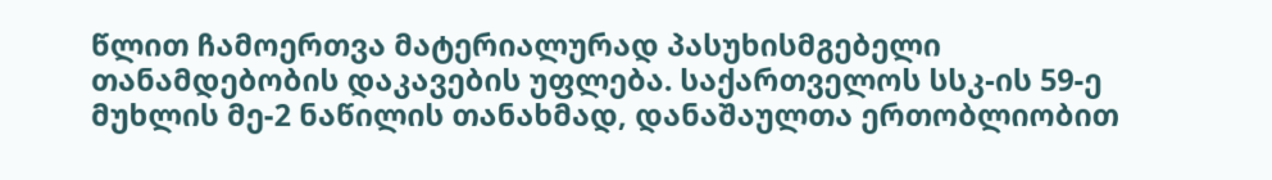წლით ჩამოერთვა მატერიალურად პასუხისმგებელი თანამდებობის დაკავების უფლება. საქართველოს სსკ-ის 59-ე მუხლის მე-2 ნაწილის თანახმად, დანაშაულთა ერთობლიობით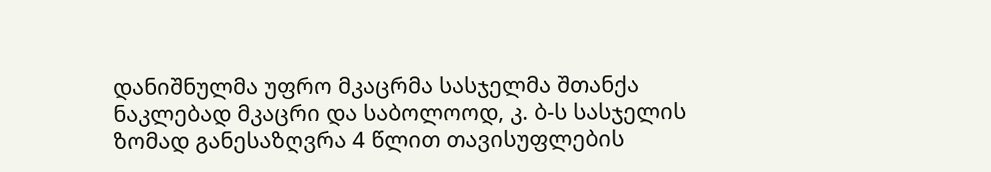დანიშნულმა უფრო მკაცრმა სასჯელმა შთანქა ნაკლებად მკაცრი და საბოლოოდ, კ. ბ-ს სასჯელის ზომად განესაზღვრა 4 წლით თავისუფლების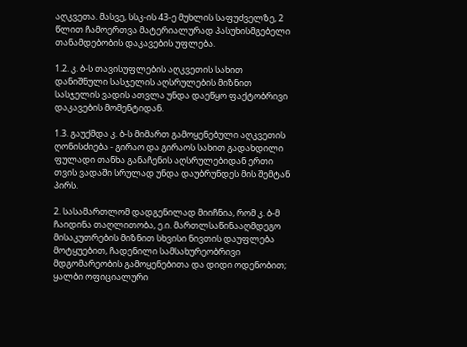აღკვეთა. მასვე, სსკ-ის 43-ე მუხლის საფუძველზე, 2 წლით ჩამოერთვა მატერიალურად პასუხისმგებელი თანამდებობის დაკავების უფლება.

1.2. კ. ბ-ს თავისუფლების აღკვეთის სახით დანიშნული სასჯელის აღსრულების მიზნით სასჯელის ვადის ათვლა უნდა დაეწყო ფაქტობრივი დაკავების მომენტიდან.

1.3. გაუქმდა კ. ბ-ს მიმართ გამოყენებული აღკვეთის ღონისძიება - გირაო და გირაოს სახით გადახდილი ფულადი თანხა განაჩენის აღსრულებიდან ერთი თვის ვადაში სრულად უნდა დაუბრუნდეს მის შემტან პირს.

2. სასამართლომ დადგენილად მიიჩნია, რომ კ. ბ-მ ჩაიდინა თაღლითობა, ე.ი. მართლსაწინააღმდეგო მისაკუთრების მიზნით სხვისი ნივთის დაუფლება მოტყუებით, ჩადენილი სამსახურეობრივი მდგომარეობის გამოყენებითა და დიდი ოდენობით; ყალბი ოფიციალური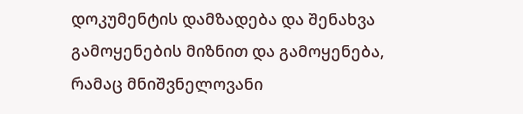დოკუმენტის დამზადება და შენახვა გამოყენების მიზნით და გამოყენება, რამაც მნიშვნელოვანი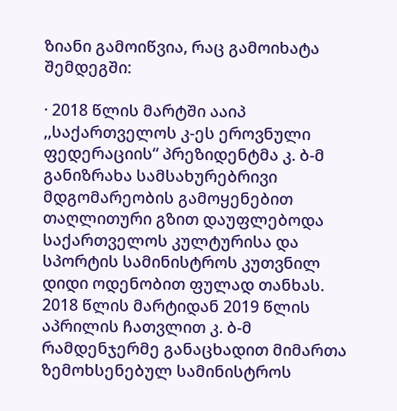ზიანი გამოიწვია, რაც გამოიხატა შემდეგში:

· 2018 წლის მარტში ააიპ ,,საქართველოს კ-ეს ეროვნული ფედერაციის“ პრეზიდენტმა კ. ბ-მ განიზრახა სამსახურებრივი მდგომარეობის გამოყენებით თაღლითური გზით დაუფლებოდა საქართველოს კულტურისა და სპორტის სამინისტროს კუთვნილ დიდი ოდენობით ფულად თანხას. 2018 წლის მარტიდან 2019 წლის აპრილის ჩათვლით კ. ბ-მ რამდენჯერმე განაცხადით მიმართა ზემოხსენებულ სამინისტროს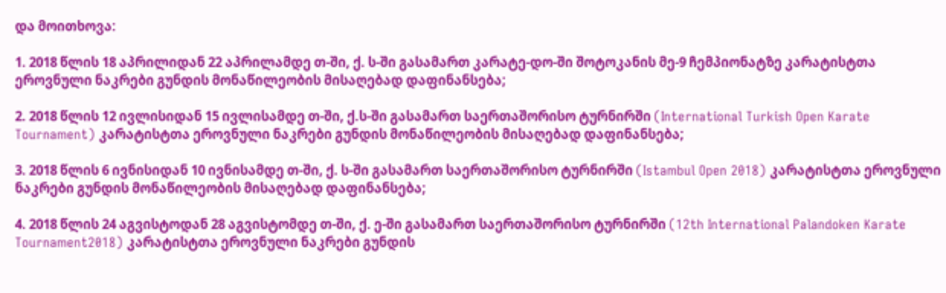და მოითხოვა:

1. 2018 წლის 18 აპრილიდან 22 აპრილამდე თ-ში, ქ. ს-ში გასამართ კარატე-დო-ში შოტოკანის მე-9 ჩემპიონატზე კარატისტთა ეროვნული ნაკრები გუნდის მონაწილეობის მისაღებად დაფინანსება;

2. 2018 წლის 12 ივლისიდან 15 ივლისამდე თ-ში, ქ.ს-ში გასამართ საერთაშორისო ტურნირში (International Turkish Open Karate Tournament) კარატისტთა ეროვნული ნაკრები გუნდის მონაწილეობის მისაღებად დაფინანსება;

3. 2018 წლის 6 ივნისიდან 10 ივნისამდე თ-ში, ქ. ს-ში გასამართ საერთაშორისო ტურნირში (Istambul Open 2018) კარატისტთა ეროვნული ნაკრები გუნდის მონაწილეობის მისაღებად დაფინანსება;

4. 2018 წლის 24 აგვისტოდან 28 აგვისტომდე თ-ში, ქ. ე-ში გასამართ საერთაშორისო ტურნირში (12th International Palandoken Karate Tournament2018) კარატისტთა ეროვნული ნაკრები გუნდის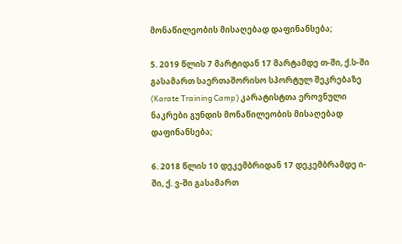მონაწილეობის მისაღებად დაფინანსება;

5. 2019 წლის 7 მარტიდან 17 მარტამდე თ-ში, ქ.ს-ში გასამართ საერთაშორისო სპორტულ შეკრებაზე (Karate Training Camp) კარატისტთა ეროვნული ნაკრები გუნდის მონაწილეობის მისაღებად დაფინანსება;

6. 2018 წლის 10 დეკემბრიდან 17 დეკემბრამდე ი-ში, ქ. ვ-ში გასამართ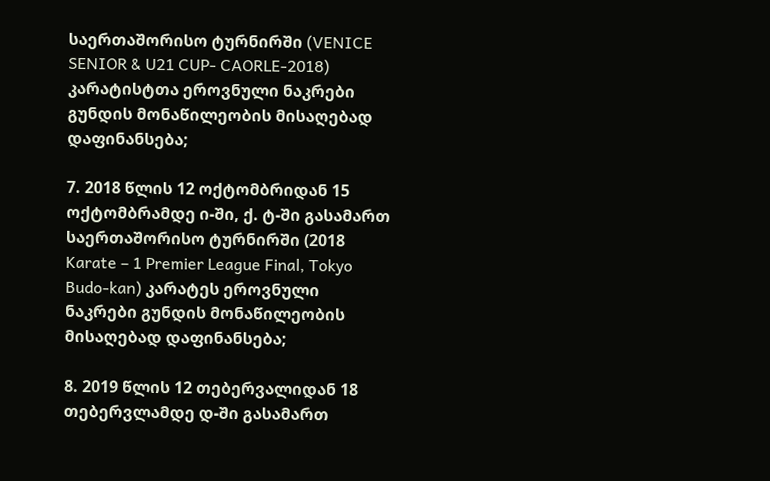საერთაშორისო ტურნირში (VENICE SENIOR & U21 CUP- CAORLE-2018) კარატისტთა ეროვნული ნაკრები გუნდის მონაწილეობის მისაღებად დაფინანსება;

7. 2018 წლის 12 ოქტომბრიდან 15 ოქტომბრამდე ი-ში, ქ. ტ-ში გასამართ საერთაშორისო ტურნირში (2018 Karate – 1 Premier League Final, Tokyo Budo-kan) კარატეს ეროვნული ნაკრები გუნდის მონაწილეობის მისაღებად დაფინანსება;

8. 2019 წლის 12 თებერვალიდან 18 თებერვლამდე დ-ში გასამართ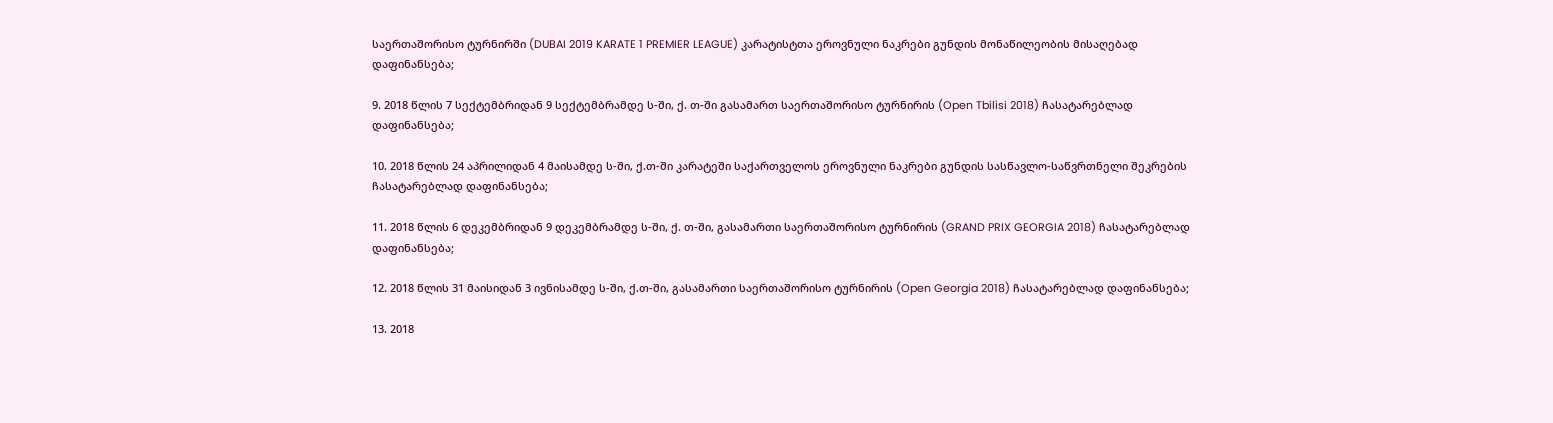საერთაშორისო ტურნირში (DUBAI 2019 KARATE 1 PREMIER LEAGUE) კარატისტთა ეროვნული ნაკრები გუნდის მონაწილეობის მისაღებად დაფინანსება;

9. 2018 წლის 7 სექტემბრიდან 9 სექტემბრამდე ს-ში, ქ. თ-ში გასამართ საერთაშორისო ტურნირის (Open Tbilisi 2018) ჩასატარებლად დაფინანსება;

10. 2018 წლის 24 აპრილიდან 4 მაისამდე ს-ში, ქ.თ-ში კარატეში საქართველოს ეროვნული ნაკრები გუნდის სასწავლო-საწვრთნელი შეკრების ჩასატარებლად დაფინანსება;

11. 2018 წლის 6 დეკემბრიდან 9 დეკემბრამდე ს-ში, ქ. თ-ში, გასამართი საერთაშორისო ტურნირის (GRAND PRIX GEORGIA 2018) ჩასატარებლად დაფინანსება;

12. 2018 წლის 31 მაისიდან 3 ივნისამდე ს-ში, ქ.თ-ში, გასამართი საერთაშორისო ტურნირის (Open Georgia 2018) ჩასატარებლად დაფინანსება;

13. 2018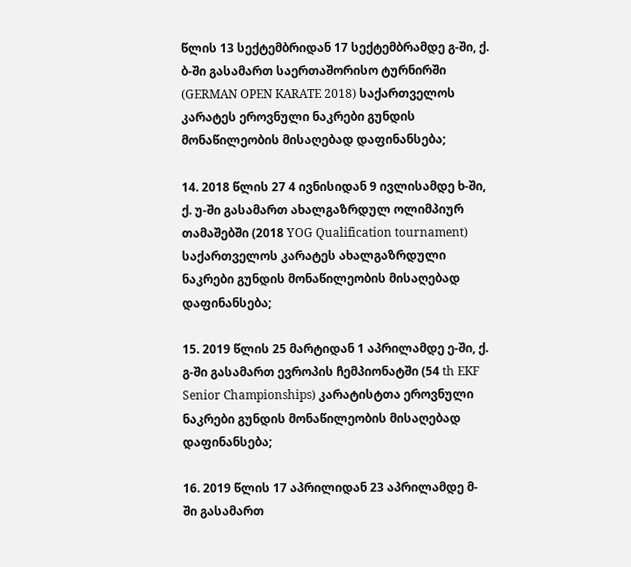წლის 13 სექტემბრიდან 17 სექტემბრამდე გ-ში, ქ. ბ-ში გასამართ საერთაშორისო ტურნირში (GERMAN OPEN KARATE 2018) საქართველოს კარატეს ეროვნული ნაკრები გუნდის მონაწილეობის მისაღებად დაფინანსება;

14. 2018 წლის 27 4 ივნისიდან 9 ივლისამდე ხ-ში, ქ. უ-ში გასამართ ახალგაზრდულ ოლიმპიურ თამაშებში (2018 YOG Qualification tournament) საქართველოს კარატეს ახალგაზრდული ნაკრები გუნდის მონაწილეობის მისაღებად დაფინანსება;

15. 2019 წლის 25 მარტიდან 1 აპრილამდე ე-ში, ქ. გ-ში გასამართ ევროპის ჩემპიონატში (54 th EKF Senior Championships) კარატისტთა ეროვნული ნაკრები გუნდის მონაწილეობის მისაღებად დაფინანსება;

16. 2019 წლის 17 აპრილიდან 23 აპრილამდე მ-ში გასამართ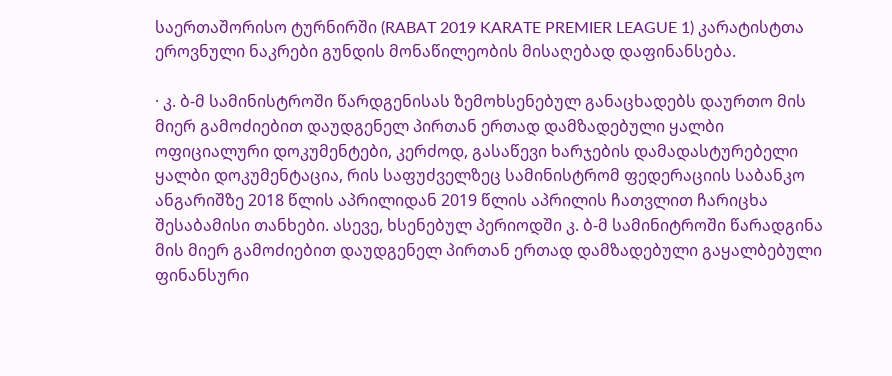საერთაშორისო ტურნირში (RABAT 2019 KARATE PREMIER LEAGUE 1) კარატისტთა ეროვნული ნაკრები გუნდის მონაწილეობის მისაღებად დაფინანსება.

· კ. ბ-მ სამინისტროში წარდგენისას ზემოხსენებულ განაცხადებს დაურთო მის მიერ გამოძიებით დაუდგენელ პირთან ერთად დამზადებული ყალბი ოფიციალური დოკუმენტები, კერძოდ, გასაწევი ხარჯების დამადასტურებელი ყალბი დოკუმენტაცია, რის საფუძველზეც სამინისტრომ ფედერაციის საბანკო ანგარიშზე 2018 წლის აპრილიდან 2019 წლის აპრილის ჩათვლით ჩარიცხა შესაბამისი თანხები. ასევე, ხსენებულ პერიოდში კ. ბ-მ სამინიტროში წარადგინა მის მიერ გამოძიებით დაუდგენელ პირთან ერთად დამზადებული გაყალბებული ფინანსური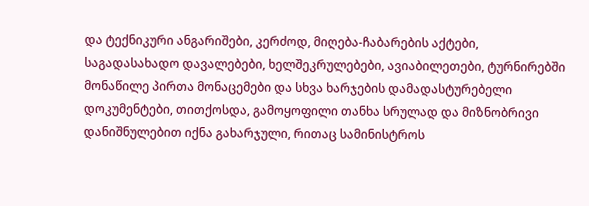და ტექნიკური ანგარიშები, კერძოდ, მიღება-ჩაბარების აქტები, საგადასახადო დავალებები, ხელშეკრულებები, ავიაბილეთები, ტურნირებში მონაწილე პირთა მონაცემები და სხვა ხარჯების დამადასტურებელი დოკუმენტები, თითქოსდა, გამოყოფილი თანხა სრულად და მიზნობრივი დანიშნულებით იქნა გახარჯული, რითაც სამინისტროს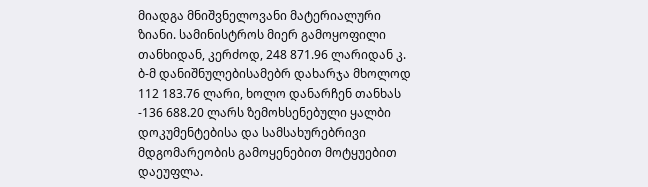მიადგა მნიშვნელოვანი მატერიალური ზიანი. სამინისტროს მიერ გამოყოფილი თანხიდან, კერძოდ, 248 871.96 ლარიდან კ. ბ-მ დანიშნულებისამებრ დახარჯა მხოლოდ 112 183.76 ლარი, ხოლო დანარჩენ თანხას -136 688.20 ლარს ზემოხსენებული ყალბი დოკუმენტებისა და სამსახურებრივი მდგომარეობის გამოყენებით მოტყუებით დაეუფლა.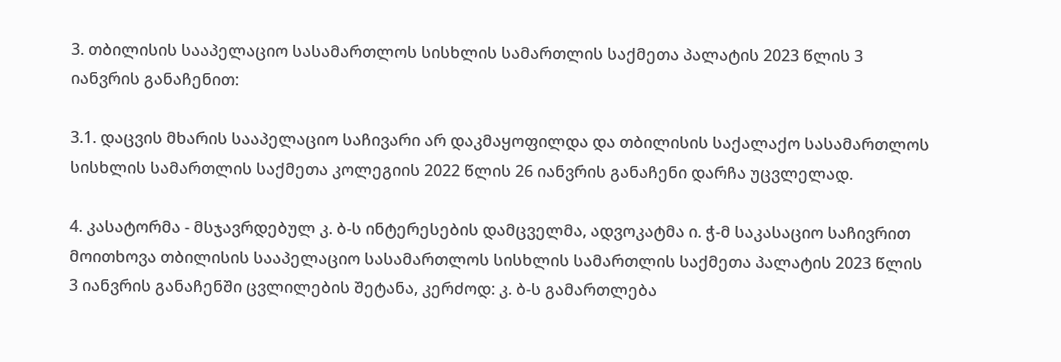3. თბილისის სააპელაციო სასამართლოს სისხლის სამართლის საქმეთა პალატის 2023 წლის 3 იანვრის განაჩენით:

3.1. დაცვის მხარის სააპელაციო საჩივარი არ დაკმაყოფილდა და თბილისის საქალაქო სასამართლოს სისხლის სამართლის საქმეთა კოლეგიის 2022 წლის 26 იანვრის განაჩენი დარჩა უცვლელად.

4. კასატორმა - მსჯავრდებულ კ. ბ-ს ინტერესების დამცველმა, ადვოკატმა ი. ჭ-მ საკასაციო საჩივრით მოითხოვა თბილისის სააპელაციო სასამართლოს სისხლის სამართლის საქმეთა პალატის 2023 წლის 3 იანვრის განაჩენში ცვლილების შეტანა, კერძოდ: კ. ბ-ს გამართლება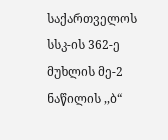საქართველოს სსკ-ის 362-ე მუხლის მე-2 ნაწილის ,,ბ“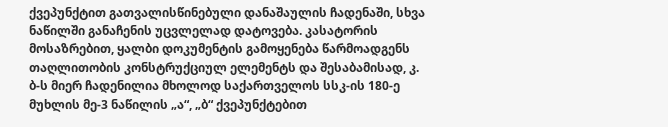ქვეპუნქტით გათვალისწინებული დანაშაულის ჩადენაში, სხვა ნაწილში განაჩენის უცვლელად დატოვება. კასატორის მოსაზრებით, ყალბი დოკუმენტის გამოყენება წარმოადგენს თაღლითობის კონსტრუქციულ ელემენტს და შესაბამისად, კ. ბ-ს მიერ ჩადენილია მხოლოდ საქართველოს სსკ-ის 180-ე მუხლის მე-3 ნაწილის „ა“, „ბ“ ქვეპუნქტებით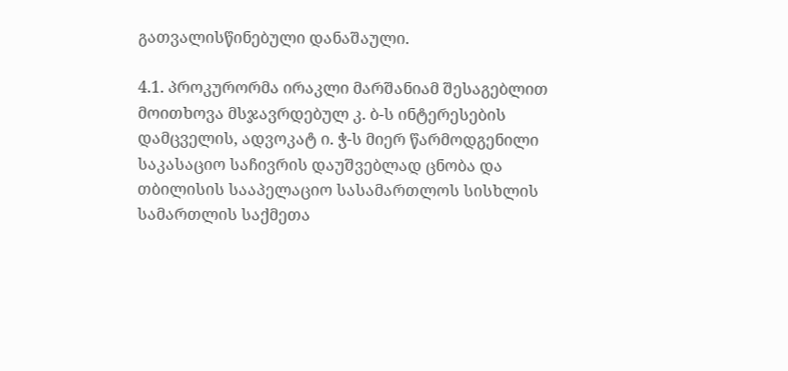გათვალისწინებული დანაშაული.

4.1. პროკურორმა ირაკლი მარშანიამ შესაგებლით მოითხოვა მსჯავრდებულ კ. ბ-ს ინტერესების დამცველის, ადვოკატ ი. ჭ-ს მიერ წარმოდგენილი საკასაციო საჩივრის დაუშვებლად ცნობა და თბილისის სააპელაციო სასამართლოს სისხლის სამართლის საქმეთა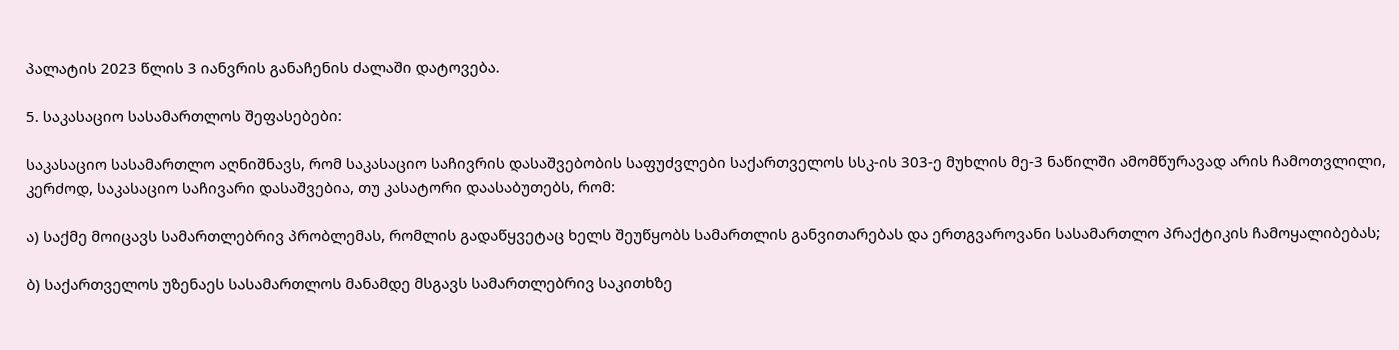პალატის 2023 წლის 3 იანვრის განაჩენის ძალაში დატოვება.

5. საკასაციო სასამართლოს შეფასებები:

საკასაციო სასამართლო აღნიშნავს, რომ საკასაციო საჩივრის დასაშვებობის საფუძვლები საქართველოს სსკ-ის 303-ე მუხლის მე-3 ნაწილში ამომწურავად არის ჩამოთვლილი, კერძოდ, საკასაციო საჩივარი დასაშვებია, თუ კასატორი დაასაბუთებს, რომ:

ა) საქმე მოიცავს სამართლებრივ პრობლემას, რომლის გადაწყვეტაც ხელს შეუწყობს სამართლის განვითარებას და ერთგვაროვანი სასამართლო პრაქტიკის ჩამოყალიბებას;

ბ) საქართველოს უზენაეს სასამართლოს მანამდე მსგავს სამართლებრივ საკითხზე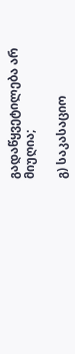გადაწყვეტილება არ მიუღია;

გ) საკასაციო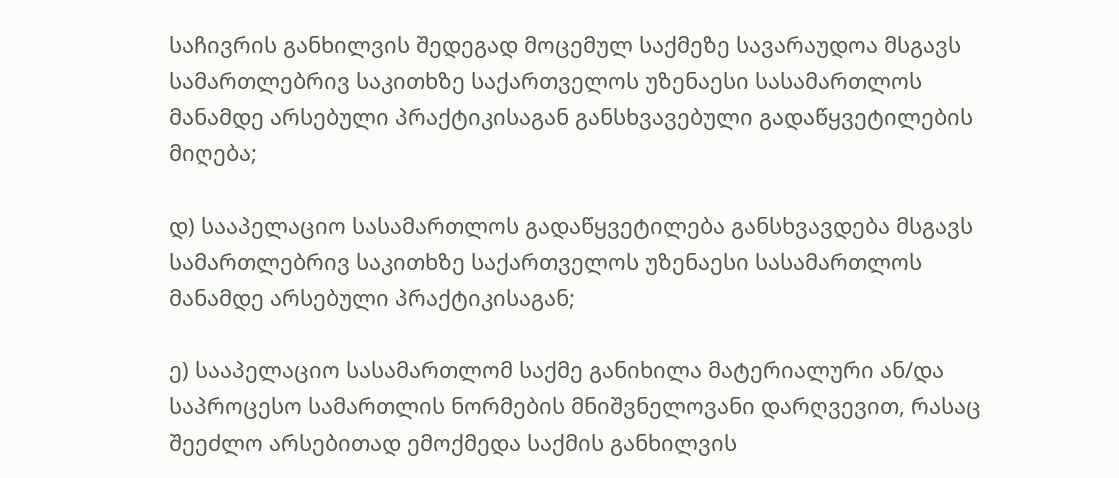საჩივრის განხილვის შედეგად მოცემულ საქმეზე სავარაუდოა მსგავს სამართლებრივ საკითხზე საქართველოს უზენაესი სასამართლოს მანამდე არსებული პრაქტიკისაგან განსხვავებული გადაწყვეტილების მიღება;

დ) სააპელაციო სასამართლოს გადაწყვეტილება განსხვავდება მსგავს სამართლებრივ საკითხზე საქართველოს უზენაესი სასამართლოს მანამდე არსებული პრაქტიკისაგან;

ე) სააპელაციო სასამართლომ საქმე განიხილა მატერიალური ან/და საპროცესო სამართლის ნორმების მნიშვნელოვანი დარღვევით, რასაც შეეძლო არსებითად ემოქმედა საქმის განხილვის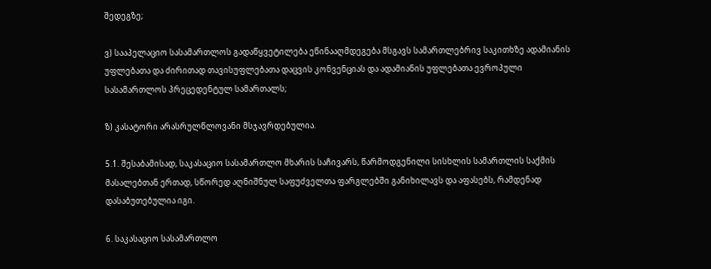შედეგზე;

ვ) სააპელაციო სასამართლოს გადაწყვეტილება ეწინააღმდეგება მსგავს სამართლებრივ საკითხზე ადამიანის უფლებათა და ძირითად თავისუფლებათა დაცვის კონვენციას და ადამიანის უფლებათა ევროპული სასამართლოს პრეცედენტულ სამართალს;

ზ) კასატორი არასრულწლოვანი მსჯავრდებულია.

5.1. შესაბამისად, საკასაციო სასამართლო მხარის საჩივარს, წარმოდგენილი სისხლის სამართლის საქმის მასალებთან ერთად, სწორედ აღნიშნულ საფუძველთა ფარგლებში განიხილავს და აფასებს, რამდენად დასაბუთებულია იგი.

6. საკასაციო სასამართლო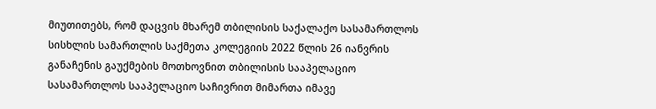მიუთითებს, რომ დაცვის მხარემ თბილისის საქალაქო სასამართლოს სისხლის სამართლის საქმეთა კოლეგიის 2022 წლის 26 იანვრის განაჩენის გაუქმების მოთხოვნით თბილისის სააპელაციო სასამართლოს სააპელაციო საჩივრით მიმართა იმავე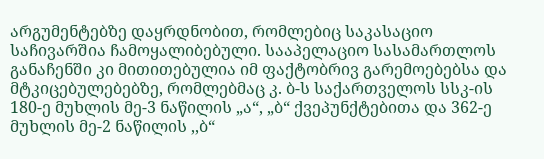არგუმენტებზე დაყრდნობით, რომლებიც საკასაციო საჩივარშია ჩამოყალიბებული. სააპელაციო სასამართლოს განაჩენში კი მითითებულია იმ ფაქტობრივ გარემოებებსა და მტკიცებულებებზე, რომლებმაც კ. ბ-ს საქართველოს სსკ-ის 180-ე მუხლის მე-3 ნაწილის „ა“, „ბ“ ქვეპუნქტებითა და 362-ე მუხლის მე-2 ნაწილის ,,ბ“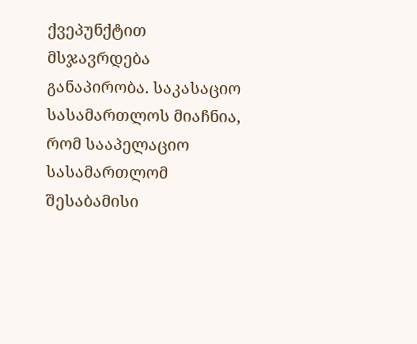ქვეპუნქტით მსჯავრდება განაპირობა. საკასაციო სასამართლოს მიაჩნია, რომ სააპელაციო სასამართლომ შესაბამისი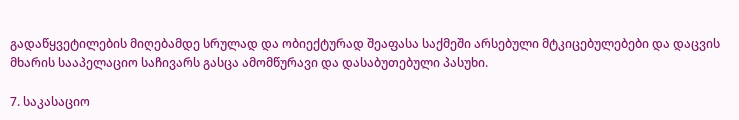გადაწყვეტილების მიღებამდე სრულად და ობიექტურად შეაფასა საქმეში არსებული მტკიცებულებები და დაცვის მხარის სააპელაციო საჩივარს გასცა ამომწურავი და დასაბუთებული პასუხი.

7. საკასაციო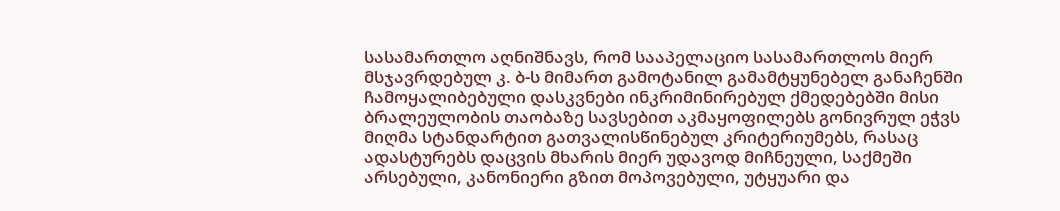სასამართლო აღნიშნავს, რომ სააპელაციო სასამართლოს მიერ მსჯავრდებულ კ. ბ-ს მიმართ გამოტანილ გამამტყუნებელ განაჩენში ჩამოყალიბებული დასკვნები ინკრიმინირებულ ქმედებებში მისი ბრალეულობის თაობაზე სავსებით აკმაყოფილებს გონივრულ ეჭვს მიღმა სტანდარტით გათვალისწინებულ კრიტერიუმებს, რასაც ადასტურებს დაცვის მხარის მიერ უდავოდ მიჩნეული, საქმეში არსებული, კანონიერი გზით მოპოვებული, უტყუარი და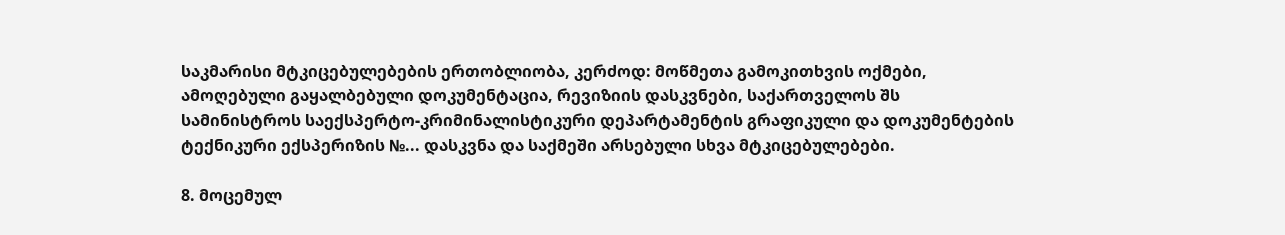საკმარისი მტკიცებულებების ერთობლიობა, კერძოდ: მოწმეთა გამოკითხვის ოქმები, ამოღებული გაყალბებული დოკუმენტაცია, რევიზიის დასკვნები, საქართველოს შს სამინისტროს საექსპერტო-კრიმინალისტიკური დეპარტამენტის გრაფიკული და დოკუმენტების ტექნიკური ექსპერიზის №... დასკვნა და საქმეში არსებული სხვა მტკიცებულებები.

8. მოცემულ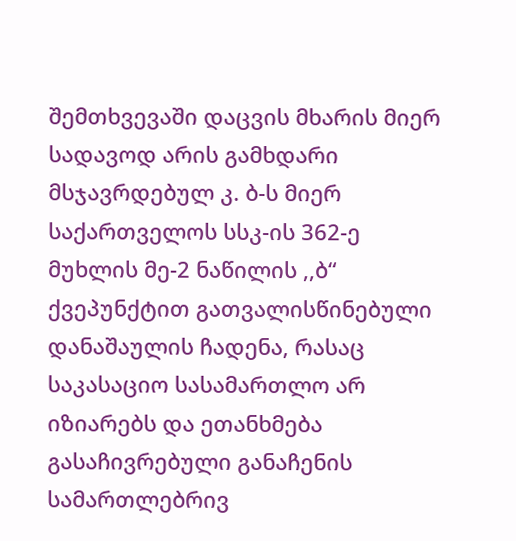შემთხვევაში დაცვის მხარის მიერ სადავოდ არის გამხდარი მსჯავრდებულ კ. ბ-ს მიერ საქართველოს სსკ-ის 362-ე მუხლის მე-2 ნაწილის ,,ბ“ ქვეპუნქტით გათვალისწინებული დანაშაულის ჩადენა, რასაც საკასაციო სასამართლო არ იზიარებს და ეთანხმება გასაჩივრებული განაჩენის სამართლებრივ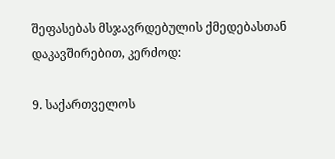შეფასებას მსჯავრდებულის ქმედებასთან დაკავშირებით, კერძოდ:

9. საქართველოს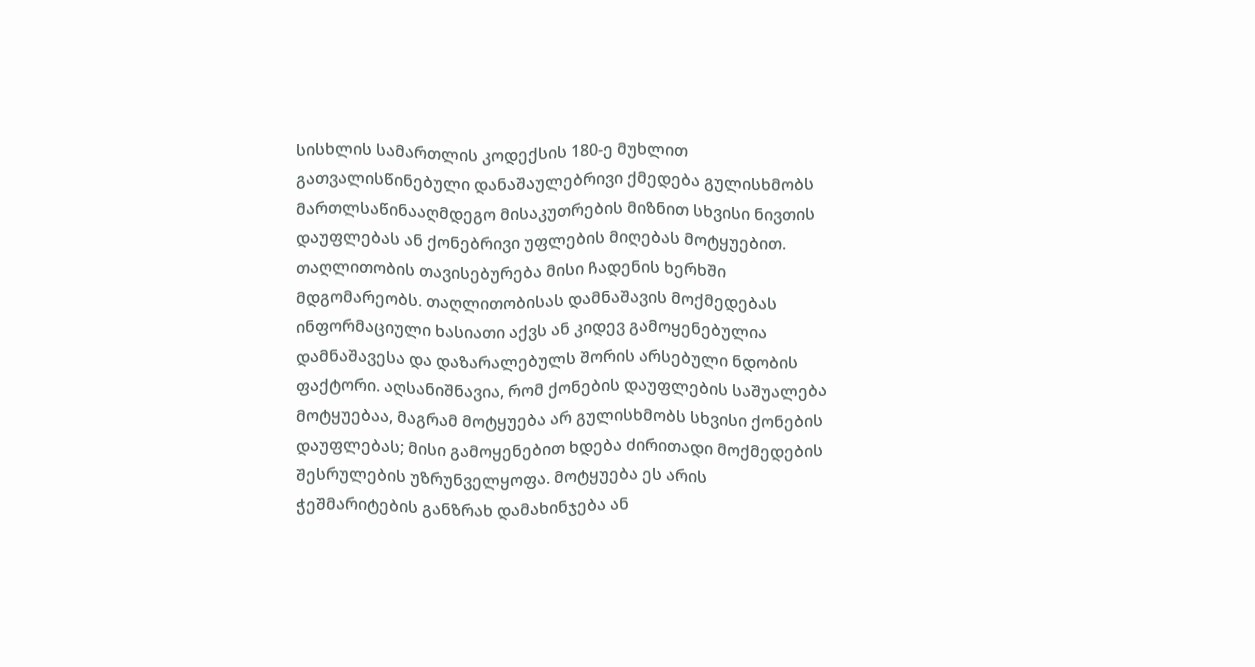სისხლის სამართლის კოდექსის 180-ე მუხლით გათვალისწინებული დანაშაულებრივი ქმედება გულისხმობს მართლსაწინააღმდეგო მისაკუთრების მიზნით სხვისი ნივთის დაუფლებას ან ქონებრივი უფლების მიღებას მოტყუებით. თაღლითობის თავისებურება მისი ჩადენის ხერხში მდგომარეობს. თაღლითობისას დამნაშავის მოქმედებას ინფორმაციული ხასიათი აქვს ან კიდევ გამოყენებულია დამნაშავესა და დაზარალებულს შორის არსებული ნდობის ფაქტორი. აღსანიშნავია, რომ ქონების დაუფლების საშუალება მოტყუებაა, მაგრამ მოტყუება არ გულისხმობს სხვისი ქონების დაუფლებას; მისი გამოყენებით ხდება ძირითადი მოქმედების შესრულების უზრუნველყოფა. მოტყუება ეს არის ჭეშმარიტების განზრახ დამახინჯება ან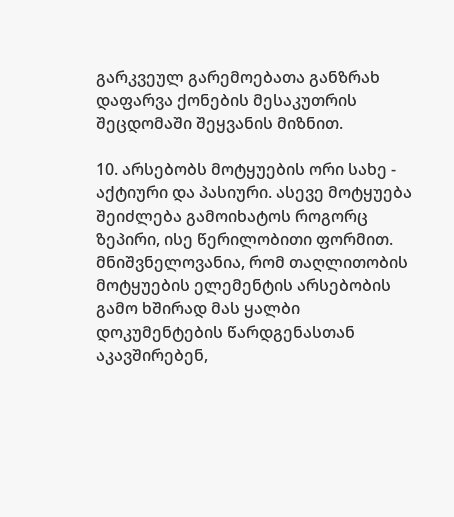გარკვეულ გარემოებათა განზრახ დაფარვა ქონების მესაკუთრის შეცდომაში შეყვანის მიზნით.

10. არსებობს მოტყუების ორი სახე - აქტიური და პასიური. ასევე მოტყუება შეიძლება გამოიხატოს როგორც ზეპირი, ისე წერილობითი ფორმით. მნიშვნელოვანია, რომ თაღლითობის მოტყუების ელემენტის არსებობის გამო ხშირად მას ყალბი დოკუმენტების წარდგენასთან აკავშირებენ,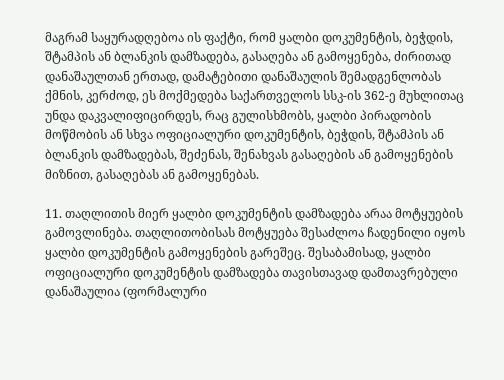მაგრამ საყურადღებოა ის ფაქტი, რომ ყალბი დოკუმენტის, ბეჭდის, შტამპის ან ბლანკის დამზადება, გასაღება ან გამოყენება, ძირითად დანაშაულთან ერთად, დამატებითი დანაშაულის შემადგენლობას ქმნის, კერძოდ, ეს მოქმედება საქართველოს სსკ-ის 362-ე მუხლითაც უნდა დაკვალიფიცირდეს, რაც გულისხმობს, ყალბი პირადობის მოწმობის ან სხვა ოფიციალური დოკუმენტის, ბეჭდის, შტამპის ან ბლანკის დამზადებას, შეძენას, შენახვას გასაღების ან გამოყენების მიზნით, გასაღებას ან გამოყენებას.

11. თაღლითის მიერ ყალბი დოკუმენტის დამზადება არაა მოტყუების გამოვლინება. თაღლითობისას მოტყუება შესაძლოა ჩადენილი იყოს ყალბი დოკუმენტის გამოყენების გარეშეც. შესაბამისად, ყალბი ოფიციალური დოკუმენტის დამზადება თავისთავად დამთავრებული დანაშაულია (ფორმალური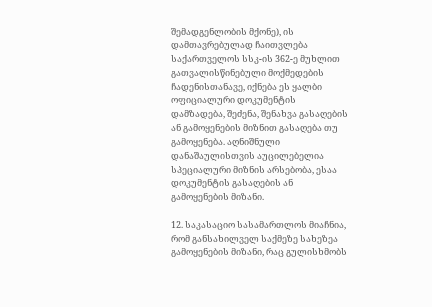შემადგენლობის მქონე), ის დამთავრებულად ჩაითვლება საქართველოს სსკ-ის 362-ე მუხლით გათვალისწინებული მოქმედების ჩადენისთანავე, იქნება ეს ყალბი ოფიციალური დოკუმენტის დამზადება, შეძენა, შენახვა გასაღების ან გამოყენების მიზნით გასაღება თუ გამოყენება. აღნიშნული დანაშაულისთვის აუცილებელია სპეციალური მიზნის არსებობა, ესაა დოკუმენტის გასაღების ან გამოყენების მიზანი.

12. საკასაციო სასამართლოს მიაჩნია, რომ განსახილველ საქმეზე სახეზეა გამოყენების მიზანი, რაც გულისხმობს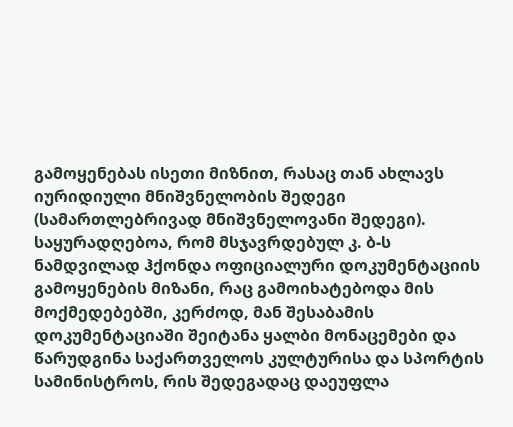გამოყენებას ისეთი მიზნით, რასაც თან ახლავს იურიდიული მნიშვნელობის შედეგი (სამართლებრივად მნიშვნელოვანი შედეგი). საყურადღებოა, რომ მსჯავრდებულ კ. ბ-ს ნამდვილად ჰქონდა ოფიციალური დოკუმენტაციის გამოყენების მიზანი, რაც გამოიხატებოდა მის მოქმედებებში, კერძოდ, მან შესაბამის დოკუმენტაციაში შეიტანა ყალბი მონაცემები და წარუდგინა საქართველოს კულტურისა და სპორტის სამინისტროს, რის შედეგადაც დაეუფლა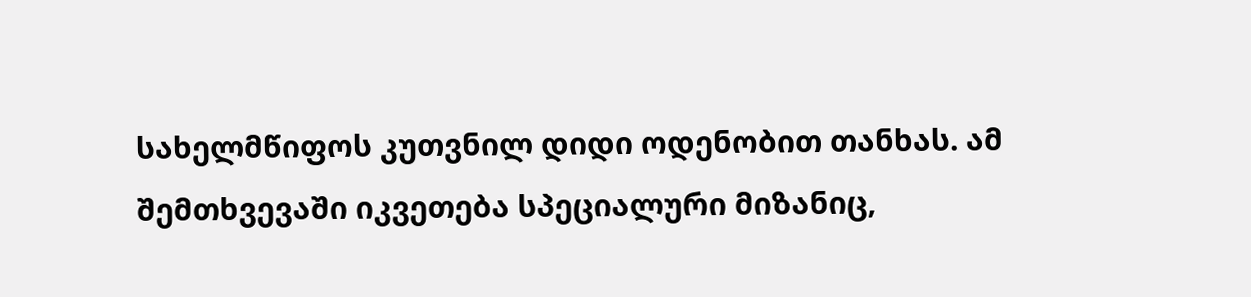სახელმწიფოს კუთვნილ დიდი ოდენობით თანხას. ამ შემთხვევაში იკვეთება სპეციალური მიზანიც,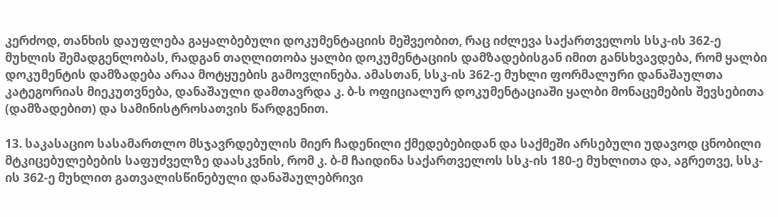კერძოდ, თანხის დაუფლება გაყალბებული დოკუმენტაციის მეშვეობით, რაც იძლევა საქართველოს სსკ-ის 362-ე მუხლის შემადგენლობას, რადგან თაღლითობა ყალბი დოკუმენტაციის დამზადებისგან იმით განსხვავდება, რომ ყალბი დოკუმენტის დამზადება არაა მოტყუების გამოვლინება. ამასთან, სსკ-ის 362-ე მუხლი ფორმალური დანაშაულთა კატეგორიას მიეკუთვნება, დანაშაული დამთავრდა კ. ბ-ს ოფიციალურ დოკუმენტაციაში ყალბი მონაცემების შევსებითა (დამზადებით) და სამინისტროსათვის წარდგენით.

13. საკასაციო სასამართლო მსჯავრდებულის მიერ ჩადენილი ქმედებებიდან და საქმეში არსებული უდავოდ ცნობილი მტკიცებულებების საფუძველზე დაასკვნის, რომ კ. ბ-მ ჩაიდინა საქართველოს სსკ-ის 180-ე მუხლითა და, აგრეთვე, სსკ-ის 362-ე მუხლით გათვალისწინებული დანაშაულებრივი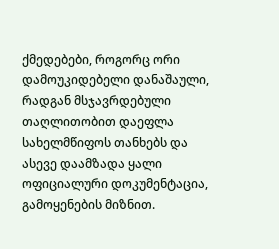ქმედებები, როგორც ორი დამოუკიდებელი დანაშაული, რადგან მსჯავრდებული თაღლითობით დაეფლა სახელმწიფოს თანხებს და ასევე დაამზადა ყალი ოფიციალური დოკუმენტაცია, გამოყენების მიზნით.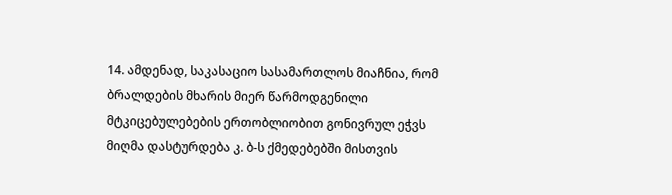14. ამდენად, საკასაციო სასამართლოს მიაჩნია, რომ ბრალდების მხარის მიერ წარმოდგენილი მტკიცებულებების ერთობლიობით გონივრულ ეჭვს მიღმა დასტურდება კ. ბ-ს ქმედებებში მისთვის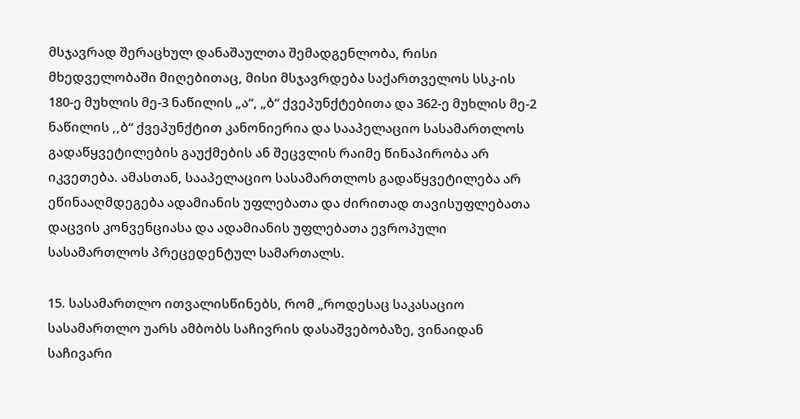მსჯავრად შერაცხულ დანაშაულთა შემადგენლობა, რისი მხედველობაში მიღებითაც, მისი მსჯავრდება საქართველოს სსკ-ის 180-ე მუხლის მე-3 ნაწილის „ა“, „ბ“ ქვეპუნქტებითა და 362-ე მუხლის მე-2 ნაწილის ,,ბ“ ქვეპუნქტით კანონიერია და სააპელაციო სასამართლოს გადაწყვეტილების გაუქმების ან შეცვლის რაიმე წინაპირობა არ იკვეთება. ამასთან, სააპელაციო სასამართლოს გადაწყვეტილება არ ეწინააღმდეგება ადამიანის უფლებათა და ძირითად თავისუფლებათა დაცვის კონვენციასა და ადამიანის უფლებათა ევროპული სასამართლოს პრეცედენტულ სამართალს.

15. სასამართლო ითვალისწინებს, რომ „როდესაც საკასაციო სასამართლო უარს ამბობს საჩივრის დასაშვებობაზე, ვინაიდან საჩივარი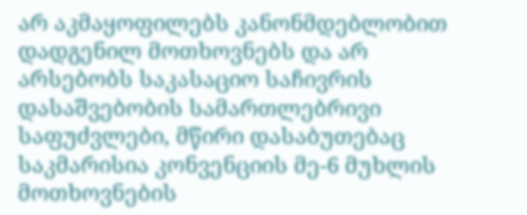არ აკმაყოფილებს კანონმდებლობით დადგენილ მოთხოვნებს და არ არსებობს საკასაციო საჩივრის დასაშვებობის სამართლებრივი საფუძვლები, მწირი დასაბუთებაც საკმარისია კონვენციის მე-6 მუხლის მოთხოვნების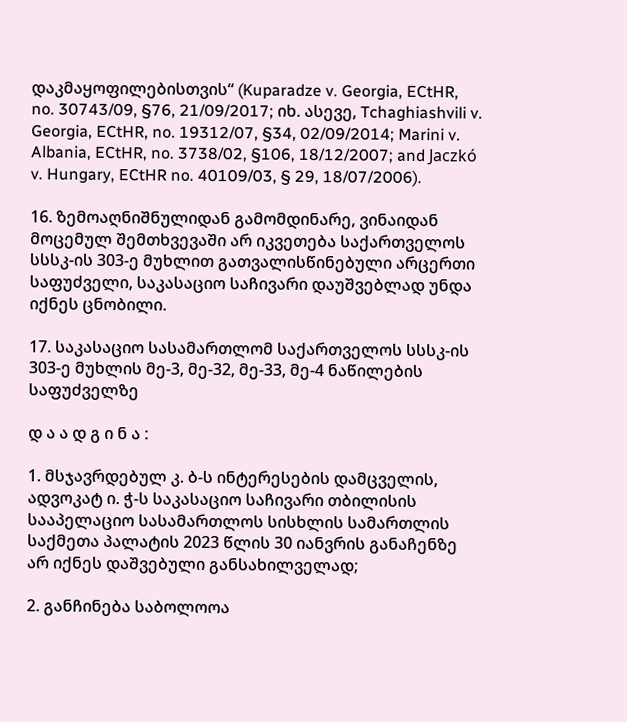დაკმაყოფილებისთვის“ (Kuparadze v. Georgia, ECtHR, no. 30743/09, §76, 21/09/2017; იხ. ასევე, Tchaghiashvili v. Georgia, ECtHR, no. 19312/07, §34, 02/09/2014; Marini v. Albania, ECtHR, no. 3738/02, §106, 18/12/2007; and Jaczkó v. Hungary, ECtHR no. 40109/03, § 29, 18/07/2006).

16. ზემოაღნიშნულიდან გამომდინარე, ვინაიდან მოცემულ შემთხვევაში არ იკვეთება საქართველოს სსსკ-ის 303-ე მუხლით გათვალისწინებული არცერთი საფუძველი, საკასაციო საჩივარი დაუშვებლად უნდა იქნეს ცნობილი.

17. საკასაციო სასამართლომ საქართველოს სსსკ-ის 303-ე მუხლის მე-3, მე-32, მე-33, მე-4 ნაწილების საფუძველზე

დ ა ა დ გ ი ნ ა :

1. მსჯავრდებულ კ. ბ-ს ინტერესების დამცველის, ადვოკატ ი. ჭ-ს საკასაციო საჩივარი თბილისის სააპელაციო სასამართლოს სისხლის სამართლის საქმეთა პალატის 2023 წლის 30 იანვრის განაჩენზე არ იქნეს დაშვებული განსახილველად;

2. განჩინება საბოლოოა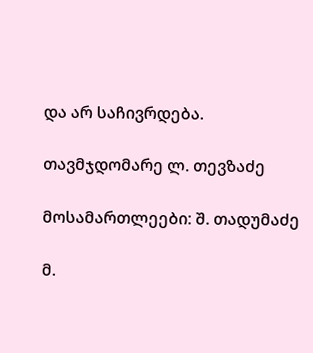და არ საჩივრდება.

თავმჯდომარე ლ. თევზაძე

მოსამართლეები: შ. თადუმაძე

მ.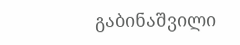გაბინაშვილი